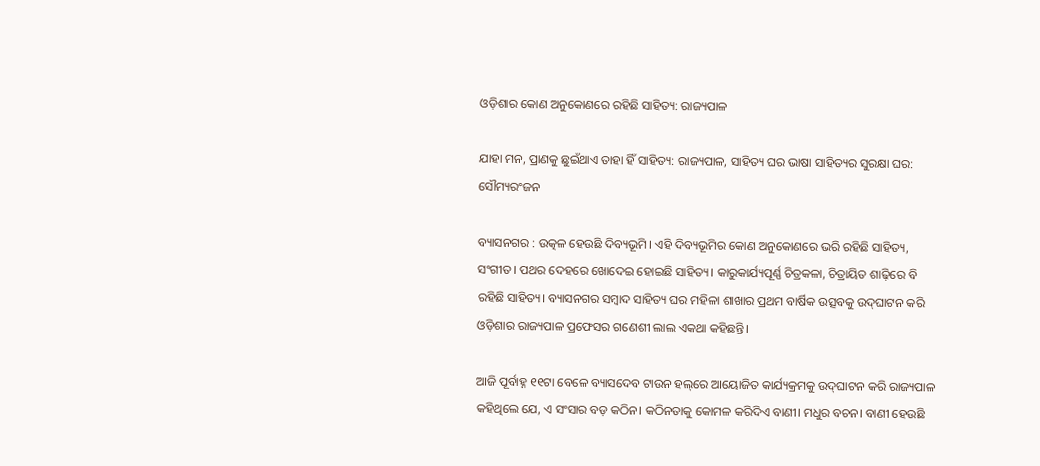ଓଡ଼ିଶାର କୋଣ ଅନୁକୋଣରେ ରହିଛି ସାହିତ୍ୟ: ରାଜ୍ୟପାଳ

ଯାହା ମନ, ପ୍ରାଣକୁ ଛୁଇଁଥାଏ ତାହା ହିଁ ସାହିତ୍ୟ: ରାଜ୍ୟପାଳ, ସାହିତ୍ୟ ଘର ଭାଷା ସାହିତ୍ୟର ସୁରକ୍ଷା ଘର: ସୌମ୍ୟରଂଜନ

ବ୍ୟାସନଗର : ଉତ୍କଳ ହେଉଛି ଦିବ୍ୟଭୂମି। ଏହି ଦିବ୍ୟଭୂମିର କୋଣ ଅନୁକୋଣରେ ଭରି ରହିଛି ସାହିତ୍ୟ, ସଂଗୀତ। ପଥର ଦେହରେ ଖୋଦେଇ ହୋଇଛି ସାହିତ୍ୟ। କାରୁକାର୍ଯ୍ୟପୂର୍ଣ୍ଣ ଚିତ୍ରକଳା, ଚିତ୍ରାୟିତ ଶାଢ଼ିରେ ବି ରହିଛି ସାହିତ୍ୟ। ବ୍ୟାସନଗର ସମ୍ବାଦ ସାହିତ୍ୟ ଘର ମହିଳା ଶାଖାର ପ୍ରଥମ ବାର୍ଷିକ ଉତ୍ସବକୁ ଉଦ୍‌ଘାଟନ କରି ଓଡ଼ିଶାର ରାଜ୍ୟପାଳ ପ୍ରଫେସର ଗଣେଶୀ ଲାଲ ଏକଥା କହିଛନ୍ତି।

ଆଜି ପୂର୍ବାହ୍ନ ୧୧ଟା ବେଳେ ବ୍ୟାସଦେବ ଟାଉନ ହଲ୍‌ରେ ଆୟୋଜିତ କାର୍ଯ୍ୟକ୍ରମକୁ ଉଦ୍‌ଘାଟନ କରି ରାଜ୍ୟପାଳ କହିଥିଲେ ଯେ, ଏ ସଂସାର ବଡ଼ କଠିନ। କଠିନତାକୁ କୋମଳ କରିଦିଏ ବାଣୀ। ମଧୁର ବଚନ। ବାଣୀ ହେଉଛି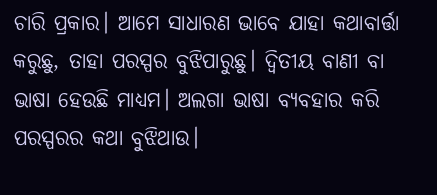ଚାରି ପ୍ରକାର। ଆମେ ସାଧାରଣ ଭାବେ ଯାହା କଥାବାର୍ତ୍ତା କରୁଛୁ, ତାହା ପରସ୍ପର ବୁଝିପାରୁଛୁ। ଦ୍ବିତୀୟ ବାଣୀ ବା ଭାଷା ହେଉଛି ମାଧ୍ୟମ। ଅଲଗା ଭାଷା ବ୍ୟବହାର କରି ପରସ୍ପରର କଥା ବୁଝିଥାଉ।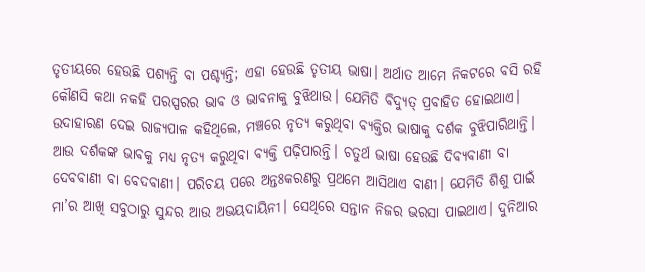ତୃତୀୟରେ ହେଉଛି ପଶ୍ୟନ୍ତି ବା ପଶ୍ଚ୍ୟନ୍ତି; ଏହା ହେଉଛି ତୃତୀୟ ଭାଷା। ଅର୍ଥାତ ଆମେ ନିକଟରେ ବସି ରହି କୌଣସି କଥା ନକହି ପରସ୍ପରର ଭାବ ଓ ଭାବନାକୁ ବୁଝିଥାଉ। ଯେମିତି ବିଦ୍ୟୁତ୍ ପ୍ରବାହିତ ହୋଇଥାଏ। ଉଦାହାରଣ ଦେଇ ରାଜ୍ୟପାଳ କହିଥିଲେ, ମଞ୍ଚରେ ନୃତ୍ୟ କରୁଥିବା ବ୍ୟକ୍ତିର ଭାଷାକୁ ଦର୍ଶକ ବୁଝିପାରିଥାନ୍ତି। ଆଉ ଦର୍ଶକଙ୍କ ଭାବକୁ ମଧ୍ୟ ନୃତ୍ୟ କରୁଥିବା ବ୍ୟକ୍ତି ପଢ଼ିପାରନ୍ତି। ଚତୁର୍ଥ ଭାଷା ହେଉଛି ଦିବ୍ୟବାଣୀ ବା ଦେବବାଣୀ ବା ବେଦବାଣୀ। ପରିଚୟ ପରେ ଅନ୍ତଃକରଣରୁ ପ୍ରଥମେ ଆସିଥାଏ ବାଣୀ। ଯେମିତି ଶିଶୁ ପାଇଁ ମା’ର ଆଖି ସବୁଠାରୁ ସୁନ୍ଦର ଆଉ ଅଭୟଦାୟିନୀ। ସେଥିରେ ସନ୍ତାନ ନିଜର ଭରସା ପାଇଥାଏ। ଦୁନିଆର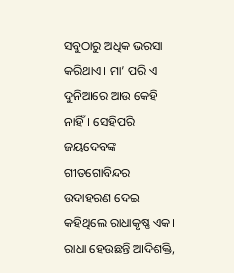ସବୁଠାରୁ ଅଧିକ ଭରସା କରିଥାଏ। ମା’ ପରି ଏ ଦୁନିଆରେ ଆଉ କେହି ନାହିଁ। ସେହିପରି ଜୟଦେବଙ୍କ ଗୀତଗୋବିନ୍ଦର ଉଦାହରଣ ଦେଇ କହିଥିଲେ ରାଧାକୃଷ୍ଣ ଏକ। ରାଧା ହେଉଛନ୍ତି ଆଦିଶକ୍ତି,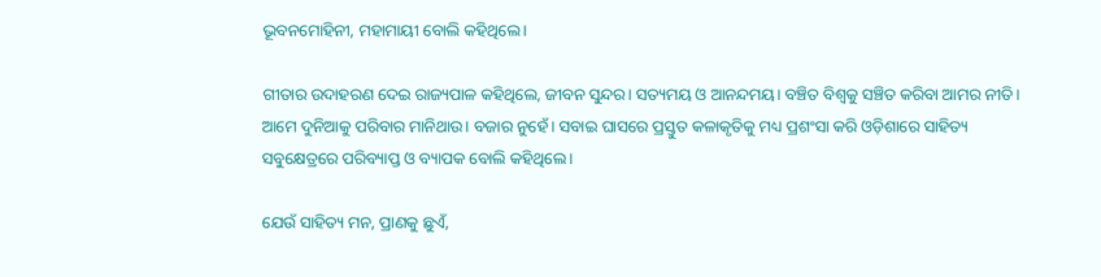ଭୂବନମୋହିନୀ, ମହାମାୟୀ ବୋଲି କହିଥିଲେ।

ଗୀତାର ଉଦାହରଣ ଦେଇ ରାଜ୍ୟପାଳ କହିଥିଲେ, ଜୀବନ ସୁନ୍ଦର। ସତ୍ୟମୟ ଓ ଆନନ୍ଦମୟ। ବଞ୍ଚିତ ବିଶ୍ବକୁ ସଞ୍ଚିତ କରିବା ଆମର ନୀତି। ଆମେ ଦୁନିଆକୁ ପରିବାର ମାନିଥାଉ। ବଜାର ନୁହେଁ। ସବାଇ ଘାସରେ ପ୍ରସ୍ତୁତ କଳାକୃତିକୁ ମଧ୍ୟ ପ୍ରଶଂସା କରି ଓଡ଼ିଶାରେ ସାହିତ୍ୟ ସବୁକ୍ଷେତ୍ରରେ ପରିବ୍ୟାପ୍ତ ଓ ବ୍ୟାପକ ବୋଲି କହିଥିଲେ।

ଯେଉଁ ସାହିତ୍ୟ ମନ, ପ୍ରାଣକୁ ଛୁଏଁ,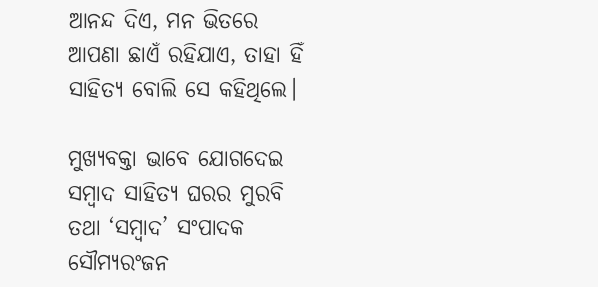ଆନନ୍ଦ ଦିଏ, ମନ ଭିତରେ ଆପଣା ଛାଏଁ ରହିଯାଏ, ତାହା ହିଁ ସାହିତ୍ୟ ବୋଲି ସେ କହିଥିଲେ।

ମୁଖ୍ୟବକ୍ତା ଭାବେ ଯୋଗଦେଇ ସମ୍ବାଦ ସାହିତ୍ୟ ଘରର ମୁରବି ତଥା ‘ସମ୍ବାଦ’ ସଂପାଦକ ସୌମ୍ୟରଂଜନ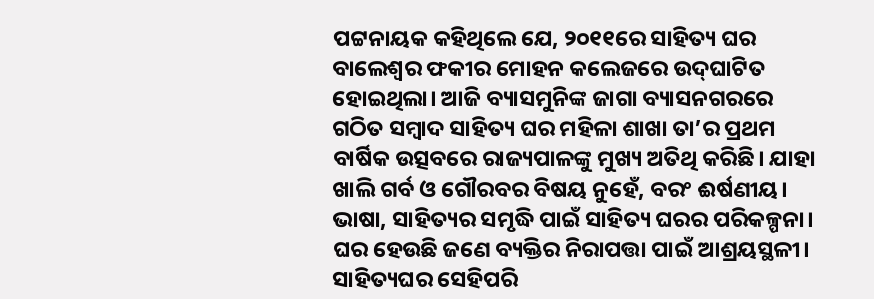ପଟ୍ଟନାୟକ କହିଥିଲେ ଯେ, ୨୦୧୧ରେ ସାହିତ୍ୟ ଘର ବାଲେଶ୍ବର ଫକୀର ମୋହନ କଲେଜରେ ଉଦ୍‌ଘାଟିତ ହୋଇଥିଲା। ଆଜି ବ୍ୟାସମୁନିଙ୍କ ଜାଗା ବ୍ୟାସନଗରରେ ଗଠିତ ସମ୍ବାଦ ସାହିତ୍ୟ ଘର ମହିଳା ଶାଖା ତା’ର ପ୍ରଥମ ବାର୍ଷିକ ଉତ୍ସବରେ ରାଜ୍ୟପାଳଙ୍କୁ ମୁଖ୍ୟ ଅତିଥି କରିଛି। ଯାହା ଖାଲି ଗର୍ବ ଓ ଗୌରବର ବିଷୟ ନୁହେଁ, ବରଂ ଈର୍ଷଣୀୟ। ଭାଷା, ସାହିତ୍ୟର ସମୃଦ୍ଧି ପାଇଁ ସାହିତ୍ୟ ଘରର ପରିକଳ୍ପନା। ଘର ହେଉଛି ଜଣେ ବ୍ୟକ୍ତିର ନିରାପତ୍ତା ପାଇଁ ଆଶ୍ରୟସ୍ଥଳୀ। ସାହିତ୍ୟଘର ସେହିପରି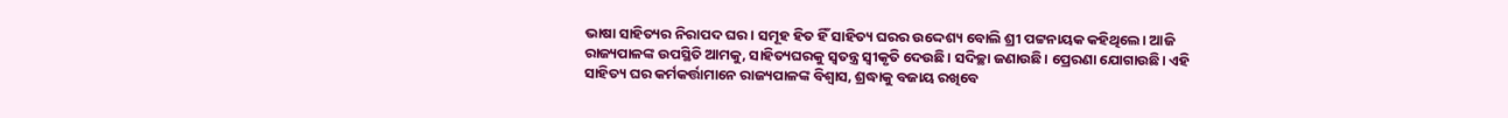ଭାଷା ସାହିତ୍ୟର ନିରାପଦ ଘର। ସମୂହ ହିତ ହିଁ ସାହିତ୍ୟ ଘରର ଉଦ୍ଦେଶ୍ୟ ବୋଲି ଶ୍ରୀ ପଟ୍ଟନାୟକ କହିଥିଲେ। ଆଜି ରାଜ୍ୟପାଳଙ୍କ ଉପସ୍ଥିତି ଆମକୁ, ସାହିତ୍ୟଘରକୁ ସ୍ବତନ୍ତ୍ର ସ୍ବୀକୃତି ଦେଉଛି। ସଦିଚ୍ଛା ଜଣାଉଛି। ପ୍ରେରଣା ଯୋଗାଉଛି। ଏହି ସାହିତ୍ୟ ଘର କର୍ମକର୍ତ୍ତାମାନେ ରାଜ୍ୟପାଳଙ୍କ ବିଶ୍ବାସ, ଶ୍ରଦ୍ଧାକୁ ବଜାୟ ରଖିବେ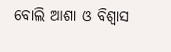ବୋଲି ଆଶା ଓ ବିଶ୍ବାସ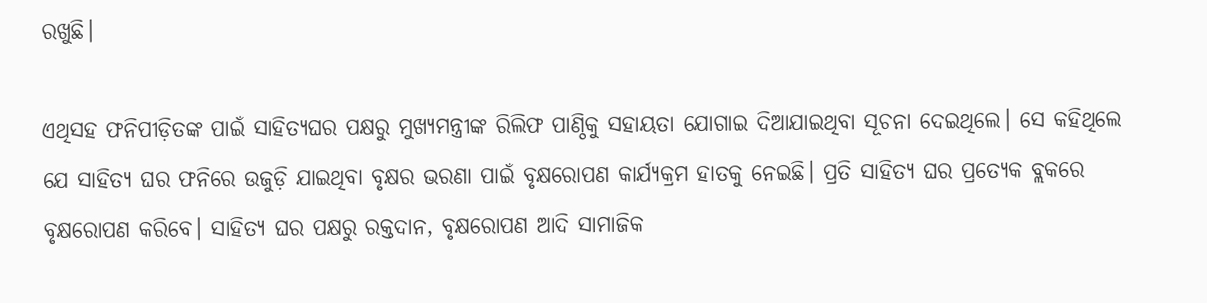ରଖୁଛି।

ଏଥିସହ ଫନିପୀଡ଼ିତଙ୍କ ପାଇଁ ସାହିତ୍ୟଘର ପକ୍ଷରୁ ମୁଖ୍ୟମନ୍ତ୍ରୀଙ୍କ ରିଲିଫ ପାଣ୍ଠିକୁ ସହାୟତା ଯୋଗାଇ ଦିଆଯାଇଥିବା ସୂଚନା ଦେଇଥିଲେ। ସେ କହିଥିଲେ ଯେ ସାହିତ୍ୟ ଘର ଫନିରେ ଉଜୁଡ଼ି ଯାଇଥିବା ବୃକ୍ଷର ଭରଣା ପାଇଁ ବୃକ୍ଷରୋପଣ କାର୍ଯ୍ୟକ୍ରମ ହାତକୁ ନେଇଛି। ପ୍ରତି ସାହିତ୍ୟ ଘର ପ୍ରତ୍ୟେକ ବ୍ଲକରେ ବୃକ୍ଷରୋପଣ କରିବେ। ସାହିତ୍ୟ ଘର ପକ୍ଷରୁ ରକ୍ତଦାନ, ବୃକ୍ଷରୋପଣ ଆଦି ସାମାଜିକ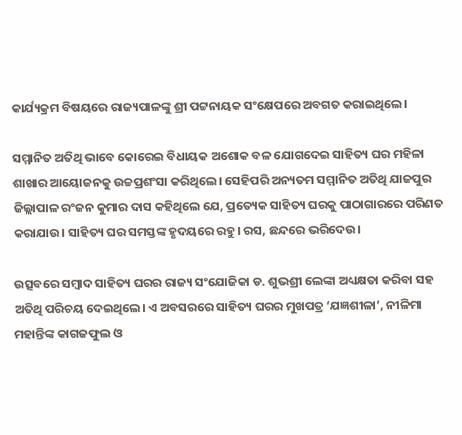କାର୍ଯ୍ୟକ୍ରମ ବିଷୟରେ ରାଜ୍ୟପାଳଙ୍କୁ ଶ୍ରୀ ପଟ୍ଟନାୟକ ସଂକ୍ଷେପରେ ଅବଗତ କରାଇଥିଲେ।

ସମ୍ମାନିତ ଅତିଥି ଭାବେ କୋରେଇ ବିଧାୟକ ଅଶୋକ ବଳ ଯୋଗଦେଇ ସାହିତ୍ୟ ଘର ମହିଳା ଶାଖାର ଆୟୋଜନକୁ ଉଚ୍ଚପ୍ରଶଂସା କରିଥିଲେ। ସେହିପରି ଅନ୍ୟତମ ସମ୍ମାନିତ ଅତିଥି ଯାଜପୁର ଜିଲ୍ଲାପାଳ ରଂଜନ କୁମାର ଦାସ କହିଥିଲେ ଯେ, ପ୍ରତ୍ୟେକ ସାହିତ୍ୟ ଘରକୁ ପାଠାଗାରରେ ପରିଣତ କରାଯାଉ। ସାହିତ୍ୟ ଘର ସମସ୍ତଙ୍କ ହୃଦୟରେ ରହୁ। ରସ, ଛନ୍ଦରେ ଭରିଦେଉ।

ଉତ୍ସବରେ ସମ୍ବାଦ ସାହିତ୍ୟ ଘରର ରାଜ୍ୟ ସଂଯୋଜିକା ଡ. ଶୁଭଶ୍ରୀ ଲେଙ୍କା ଅଧ୍ୟକ୍ଷତା କରିବା ସହ ଅତିଥି ପରିଚୟ ଦେଇଥିଲେ। ଏ ଅବସରରେ ସାହିତ୍ୟ ଘରର ମୁଖପତ୍ର ‘ଯଜ୍ଞଶୀଳା’, ନୀଳିମା ମହାନ୍ତିଙ୍କ କାଗଜଫୁଲ ଓ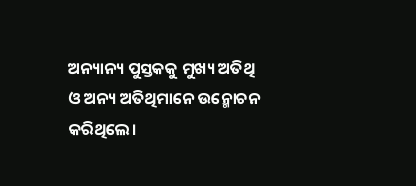ଅନ୍ୟାନ୍ୟ ପୁସ୍ତକକୁ ମୁଖ୍ୟ ଅତିଥି ଓ ଅନ୍ୟ ଅତିଥିମାନେ ଉନ୍ମୋଚନ କରିଥିଲେ।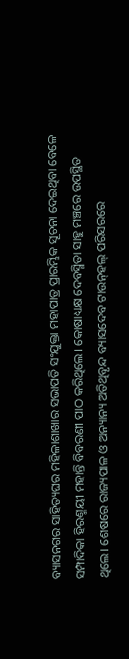ବ୍ୟାସନଗର ସାହିତ୍ୟଘର ମହିଳାଶାଖାର ସଭାପତି ସଂଯୁକ୍ତା ମହାପାତ୍ର ପ୍ରାରମ୍ଭିକ ସୂଚନା ଦେଇଥିବା ବେଳେ ସମ୍ପାଦିକା ହିରଣ୍ମୟୀ ମହାନ୍ତି ବିବରଣୀ ପାଠ କରିଥିଲେ। କୋଷାଧ୍ୟକ୍ଷ ଦେବସ୍ମିତା ସାହୁ ମଞ୍ଚରେ ଉପସ୍ଥିତ ଥିଲେ। ଶେଷରେ ରାଜ୍ୟପାଳ ଓ ଅନ୍ୟାନ୍ୟ ଅତିଥିବୃନ୍ଦ ବ୍ୟାସଦେବ ଟାଉନ୍‌ହଲ୍‌ ପରିସରରେ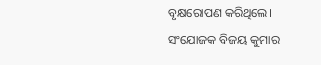ବୃକ୍ଷରୋପଣ କରିଥିଲେ। ସଂଯୋଜକ ବିଜୟ କୁମାର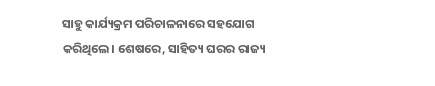ସାହୁ କାର୍ଯ୍ୟକ୍ରମ ପରିଚାଳନାରେ ସହଯୋଗ କରିଥିଲେ। ଶେଷରେ, ସାହିତ୍ୟ ଘରର ରାଜ୍ୟ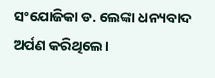ସଂଯୋଜିକା ଡ. ଲେଙ୍କା ଧନ୍ୟବାଦ ଅର୍ପଣ କରିଥିଲେ।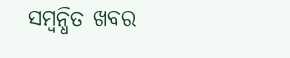ସମ୍ବନ୍ଧିତ ଖବର